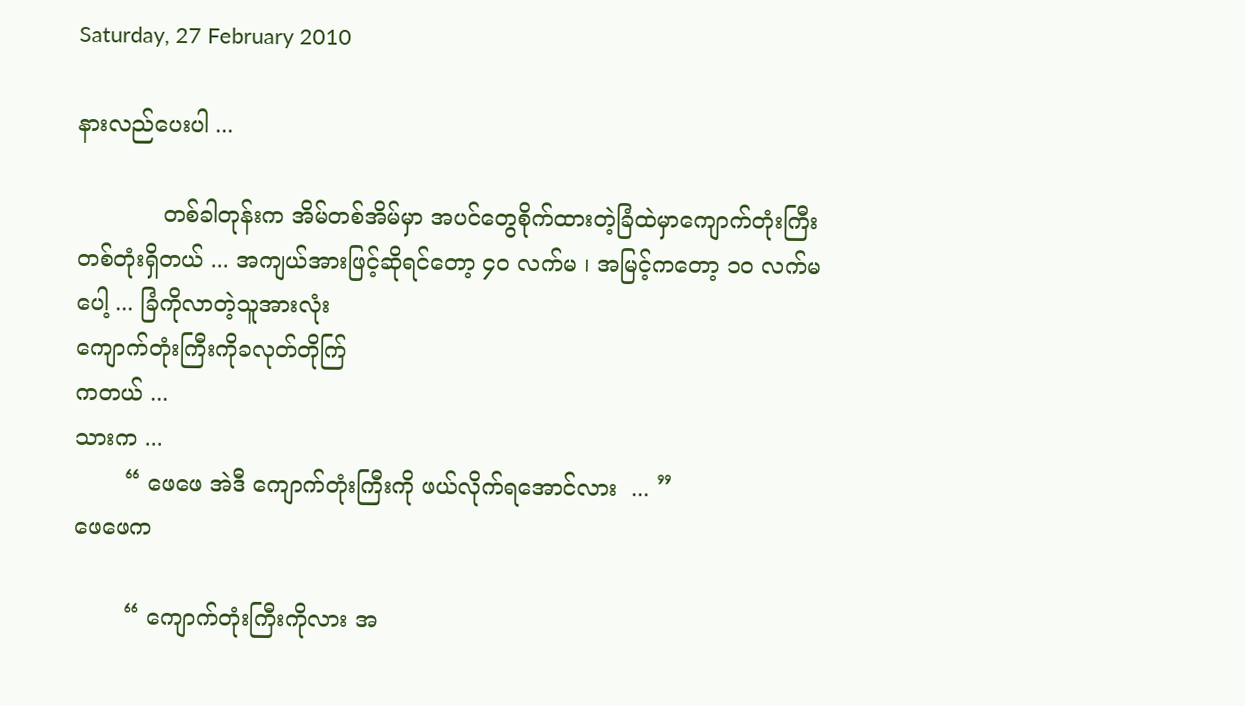Saturday, 27 February 2010

နားလည်ပေးပါ ...

            တစ်ခါတုန်းက အိမ်တစ်အိမ်မှာ အပင်တွေစိုက်ထားတဲ့ခြံထဲမှာကျောက်တုံးကြီးတစ်တုံးရှိတယ် ... အကျယ်အားဖြင့်ဆိုရင်တော့ ၄၀ လက်မ ၊ အမြင့်ကတော့ ၁၀ လက်မပေါ့ ... ခြံကိုလာတဲ့သူအားလုံး
ကျောက်တုံးကြီးကိုခလုတ်တိုက်ြ
ကတယ် ...
သားက ...
       “ ဖေဖေ အဲဒီ ကျောက်တုံးကြီးကို ဖယ်လိုက်ရအောင်လား  ... ”
ဖေဖေက

       “ ကျောက်တုံးကြီးကိုလား အ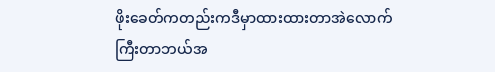ဖိုးခေတ်ကတည်းကဒီမှာထားထားတာအဲလောက်ကြီးတာဘယ်အ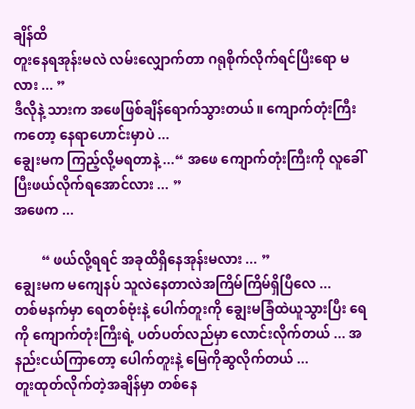ချိန်ထိ
တူးနေရအုန်းမလဲ လမ်းလျှောက်တာ ဂရုစိုက်လိုက်ရင်ပြီးရော မလား ... ”
ဒီလိုနဲ့ သားက အဖေဖြစ်ချိန်ရောက်သွားတယ်။ ကျောက်တုံးကြီးကတော့ နေရာဟောင်းမှာပဲ ...
ချွေးမက ကြည့်လို့မရတာနဲ့ ...“ အဖေ ကျောက်တုံးကြီးကို လူခေါ်ပြီးဖယ်လိုက်ရအောင်လား ... ”
အဖေက ...

        “ ဖယ်လို့ရရင် အခုထိရှိနေအုန်းမလား ... ”
ချွေးမက မကျေနပ် သူလဲနေတာလဲအကြိမ်ကြိမ်ရှိပြီလေ ...
တစ်မနက်မှာ ရေတစ်ဗုံးနဲ့ ပေါက်တူးကို ချွေးမခြံထဲယူသွားပြီး ရေကို ကျောက်တုံးကြီးရဲ့ ပတ်ပတ်လည်မှာ လောင်းလိုက်တယ် ... အနည်းငယ်ကြာတော့ ပေါက်တူးနဲ့ မြေကိုဆွလိုက်တယ် ...
တူးထုတ်လိုက်တဲ့အချိန်မှာ တစ်နေ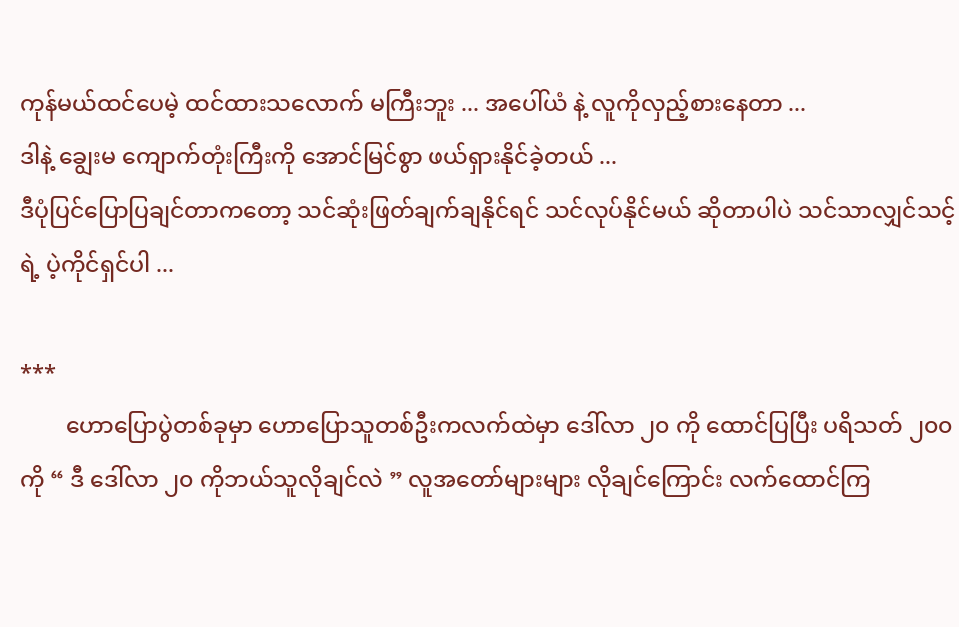ကုန်မယ်ထင်ပေမဲ့ ထင်ထားသလောက် မကြီးဘူး ... အပေါ်ယံ နဲ့ လူကိုလှည့်စားနေတာ ...
ဒါနဲ့ ချွေးမ ကျောက်တုံးကြီးကို အောင်မြင်စွာ ဖယ်ရှားနိုင်ခဲ့တယ် ...
ဒီပုံပြင်ပြောပြချင်တာကတော့ သင်ဆုံးဖြတ်ချက်ချနိုင်ရင် သင်လုပ်နိုင်မယ် ဆိုတာပါပဲ သင်သာလျှင်သင့်ရဲ့ ပဲ့ကိုင်ရှင်ပါ ...

***
        ဟောပြောပွဲတစ်ခုမှာ ဟောပြောသူတစ်ဦးကလက်ထဲမှာ ဒေါ်လာ ၂၀ ကို ထောင်ပြပြီး ပရိသတ် ၂၀၀ ကို “ ဒီ ဒေါ်လာ ၂၀ ကိုဘယ်သူလိုချင်လဲ ” လူအတော်များများ လိုချင်ကြောင်း လက်ထောင်ကြ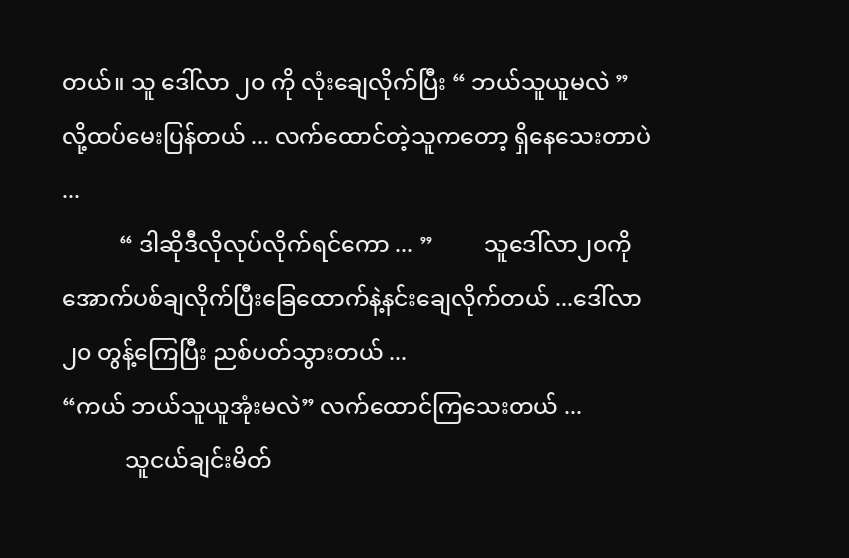တယ်။ သူ ဒေါ်လာ ၂၀ ကို လုံးချေလိုက်ပြီး “ ဘယ်သူယူမလဲ ” လို့ထပ်မေးပြန်တယ် ... လက်ထောင်တဲ့သူကတော့ ရှိနေသေးတာပဲ ...
          “ ဒါဆိုဒီလိုလုပ်လိုက်ရင်ကော ... ”         သူဒေါ်လာ၂၀ကိုအောက်ပစ်ချလိုက်ပြီးခြေထောက်နဲ့နင်းချေလိုက်တယ် ...ဒေါ်လာ ၂၀ တွန့်ကြေပြီး ညစ်ပတ်သွားတယ် ...
“ကယ် ဘယ်သူယူအုံးမလဲ” လက်ထောင်ကြသေးတယ် ...
           သူငယ်ချင်းမိတ်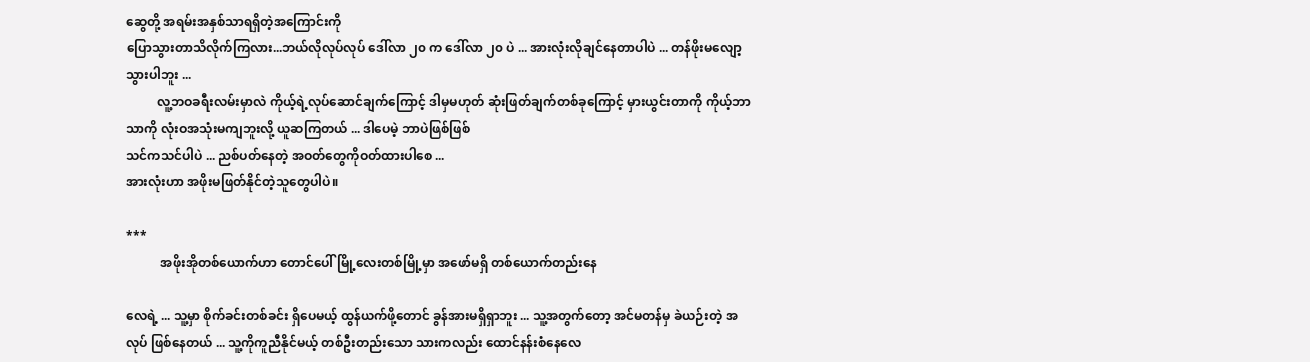ဆွေတို့ အရမ်းအနှစ်သာရရှိတဲ့အကြောင်းကို
ပြောသွားတာသိလိုက်ကြလား...ဘယ်လိုလုပ်လုပ် ဒေါ်လာ ၂၀ က ဒေါ်လာ ၂၀ ပဲ ... အားလုံးလိုချင်နေတာပါပဲ ... တန်ဖိုးမလျော့သွားပါဘူး ...
          လူ့ဘဝခရီးလမ်းမှာလဲ ကိုယ့်ရဲ့လုပ်ဆောင်ချက်ကြောင့် ဒါမှမဟုတ် ဆုံးဖြတ်ချက်တစ်ခုကြောင့် မှားယွင်းတာကို ကိုယ့်ဘာသာကို လုံးဝအသုံးမကျဘူးလို့ ယူဆကြတယ် ... ဒါပေမဲ့ ဘာပဲဖြစ်ဖြစ်
သင်ကသင်ပါပဲ ... ညစ်ပတ်နေတဲ့ အဝတ်တွေကိုဝတ်ထားပါစေ ...
အားလုံးဟာ အဖိုးမဖြတ်နိုင်တဲ့သူတွေပါပဲ။

***
           အဖိုးအိုတစ်ယောက်ဟာ တောင်ပေါ် မြို့လေးတစ်မြို့မှာ အဖော်မရှိ တစ်ယောက်တည်းနေ

လေရဲ့ ... သူ့မှာ စိုက်ခင်းတစ်ခင်း ရှိပေမယ့် ထွန်ယက်ဖို့တောင် ခွန်အားမရှိရှာဘူး ... သူ့အတွက်တော့ အင်မတန်မှ ခဲယဉ်းတဲ့ အလုပ် ဖြစ်နေတယ် ... သူ့ကိုကူညီနိုင်မယ့် တစ်ဦးတည်းသော သားကလည်း ထောင်နန်းစံနေလေ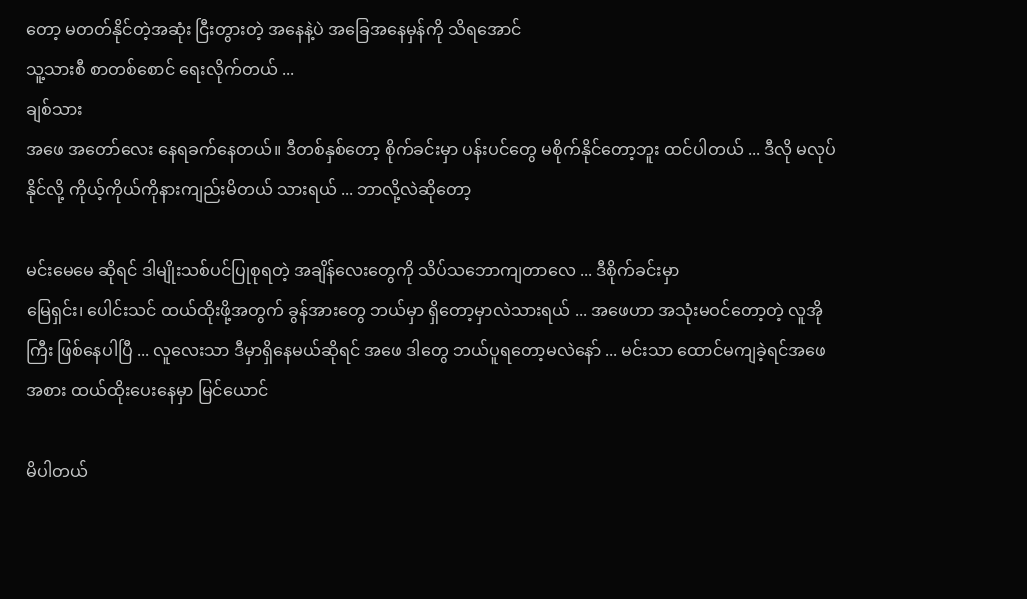တော့ မတတ်နိုင်တဲ့အဆုံး ငြီးတွားတဲ့ အနေနဲ့ပဲ အခြေအနေမှန်ကို သိရအောင်
သူ့သားစီ စာတစ်စောင် ရေးလိုက်တယ် ...
ချစ်သား
အဖေ အတော်လေး နေရခက်နေတယ်။ ဒီတစ်နှစ်တော့ စိုက်ခင်းမှာ ပန်းပင်တွေ မစိုက်နိုင်တော့ဘူး ထင်ပါတယ် ... ဒီလို မလုပ်နိုင်လို့ ကိုယ့်ကိုယ်ကိုနားကျည်းမိတယ် သားရယ် ... ဘာလို့လဲဆိုတော့

မင်းမေမေ ဆိုရင် ဒါမျိုးသစ်ပင်ပြုစုရတဲ့ အချိန်လေးတွေကို သိပ်သဘောကျတာလေ ... ဒီစိုက်ခင်းမှာ
မြေရှင်း၊ ပေါင်းသင် ထယ်ထိုးဖို့အတွက် ခွန်အားတွေ ဘယ်မှာ ရှိတော့မှာလဲသားရယ် ... အဖေဟာ အသုံးမဝင်တော့တဲ့ လူအိုကြီး ဖြစ်နေပါပြီ ... လူလေးသာ ဒီမှာရှိနေမယ်ဆိုရင် အဖေ ဒါတွေ ဘယ်ပူရတော့မလဲနော် ... မင်းသာ ထောင်မကျခဲ့ရင်အဖေအစား ထယ်ထိုးပေးနေမှာ မြင်ယောင်

မိပါတယ်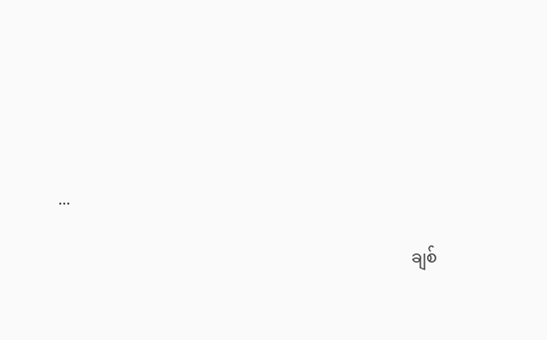...

                                                                                     ချစ်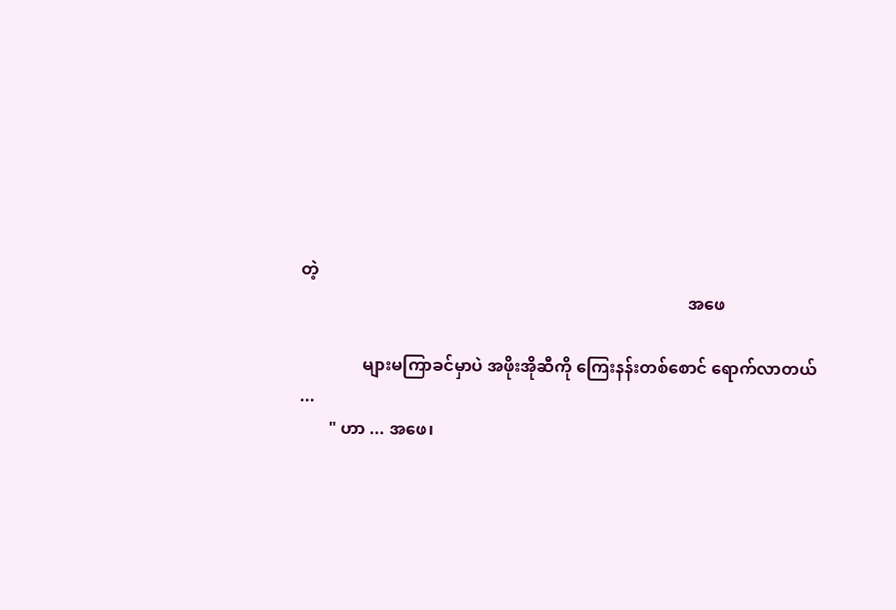တဲ့
                                                                                             အဖေ

               များမကြာခင်မှာပဲ အဖိုးအိုဆီကို ကြေးနန်းတစ်စောင် ရောက်လာတယ် ...
       " ဟာ ... အဖေ၊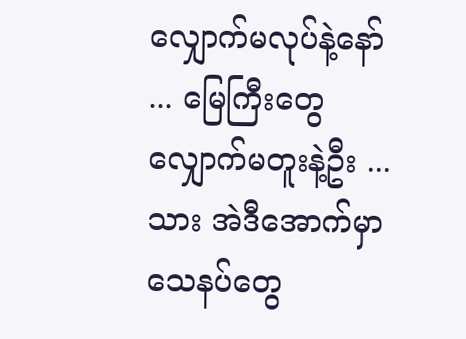လျှောက်မလုပ်နဲ့နော် ... မြေကြီးတွေ လျှောက်မတူးနဲ့ဦး ... သား အဲဒီအောက်မှာ သေနပ်တွေ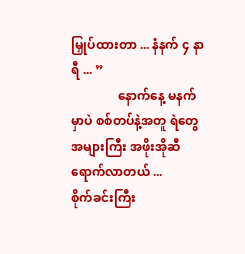မြှုပ်ထားတာ ... နံနက် ၄ နာရီ ... ”
               နောက်နေ့ မနက်မှာပဲ စစ်တပ်နဲ့အတူ ရဲတွေ အများကြီး အဖိုးအိုဆီ ရောက်လာတယ် ...
စိုက်ခင်းကြီး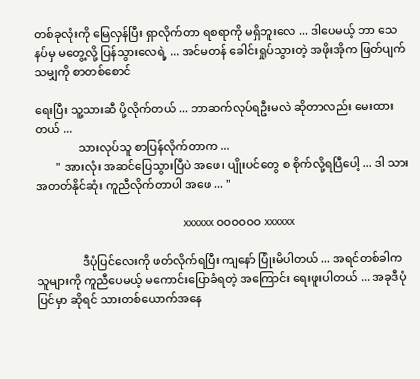တစ်ခုလုံးကို မြေလှန်ပြီး ရှာလိုက်တာ ရစရာကို မရှိဘူးလေ ... ဒါပေမယ့် ဘာ သေနပ်မှ မတွေ့လို့ ပြန်သွားလေရဲ့ ... အင်မတန် ခေါင်းရှုပ်သွားတဲ့ အဖိုးအိုက ဖြတ်ပျက်သမျှကို စာတစ်စောင်

ရေးပြီး သူ့သားဆီ ပို့လိုက်တယ် ... ဘာဆက်လုပ်ရဦးမလဲ ဆိုတာလည်း မေးထားတယ် ...
               သားလုပ်သူ စာပြန်လိုက်တာက ...
       " အားလုံး အဆင်ပြေသွားပြီပဲ အဖေ၊ ပျိုးပင်တွေ စ စိုက်လို့ရပြီပေါ့ ... ဒါ သား အတတ်နိုင်ဆုံး ကူညီလိုက်တာပါ အဖေ ... "

                                                 xxxxxx ဝဝဝဝဝဝ xxxxxx

                ဒီပုံပြင်လေးကို ဖတ်လိုက်ရပြီး ကျနော် ပြုံးမိပါတယ် ... အရင်တစ်ခါက သူများကို ကူညီပေမယ့် မကောင်းပြောခံရတဲ့ အကြောင်း ရေးဖူးပါတယ် ... အခုဒီပုံပြင်မှာ ဆိုရင် သားတစ်ယောက်အနေ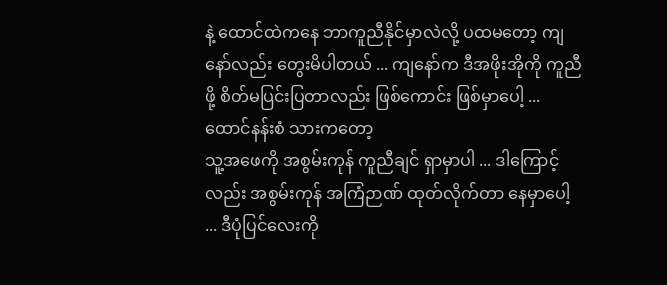နဲ့ ထောင်ထဲကနေ ဘာကူညီနိုင်မှာလဲလို့ ပထမတော့ ကျနော်လည်း တွေးမိပါတယ် ... ကျနော်က ဒီအဖိုးအိုကို ကူညီဖို့ စိတ်မပြင်းပြတာလည်း ဖြစ်ကောင်း ဖြစ်မှာပေါ့ ... ထောင်နန်းစံ သားကတော့
သူ့အဖေကို အစွမ်းကုန် ကူညီချင် ရှာမှာပါ ... ဒါကြောင့်လည်း အစွမ်းကုန် အကြံဉာဏ် ထုတ်လိုက်တာ နေမှာပေါ့ ... ဒီပုံပြင်လေးကို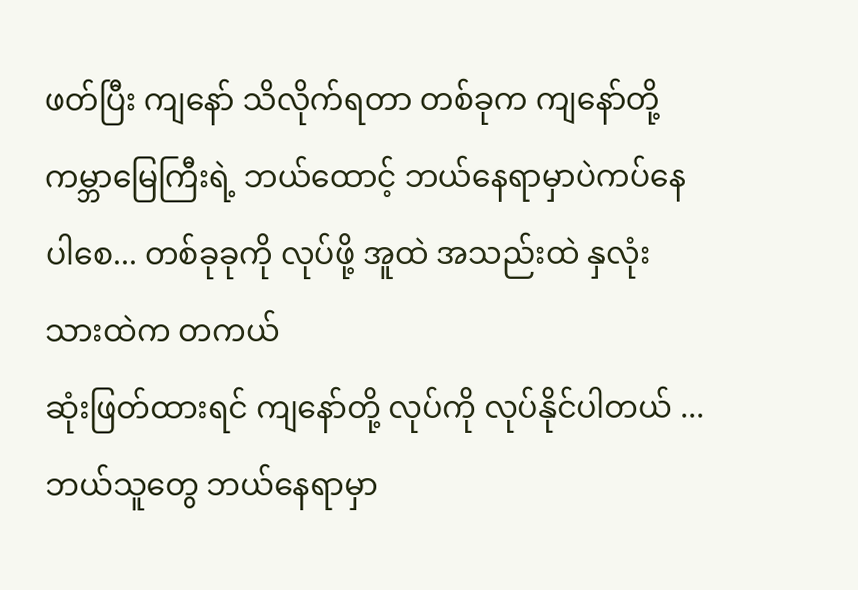ဖတ်ပြီး ကျနော် သိလိုက်ရတာ တစ်ခုက ကျနော်တို့ ကမ္ဘာမြေကြီးရဲ့ ဘယ်ထောင့် ဘယ်နေရာမှာပဲကပ်နေပါစေ... တစ်ခုခုကို လုပ်ဖို့ အူထဲ အသည်းထဲ နှလုံးသားထဲက တကယ်
ဆုံးဖြတ်ထားရင် ကျနော်တို့ လုပ်ကို လုပ်နိုင်ပါတယ် ... ဘယ်သူတွေ ဘယ်နေရာမှာ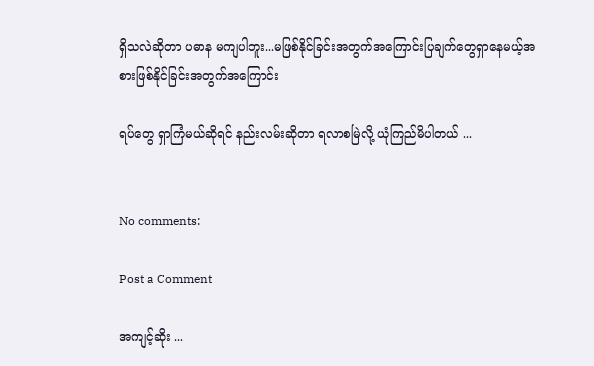ရှိသလဲဆိုတာ ပဓာန မကျပါဘူး...မဖြစ်နိုင်ခြင်းအတွက်အကြောင်းပြချက်တွေရှာနေမယ့်အစားဖြစ်နိုင်ခြင်းအတွက်အကြောင်း

ရပ်တွေ ရှာကြံမယ်ဆိုရင် နည်းလမ်းဆိုတာ ရလာစမြဲလို့ ယုံကြည်မိပါတယ် ...


No comments:

Post a Comment

အကျင့်ဆိုး ...